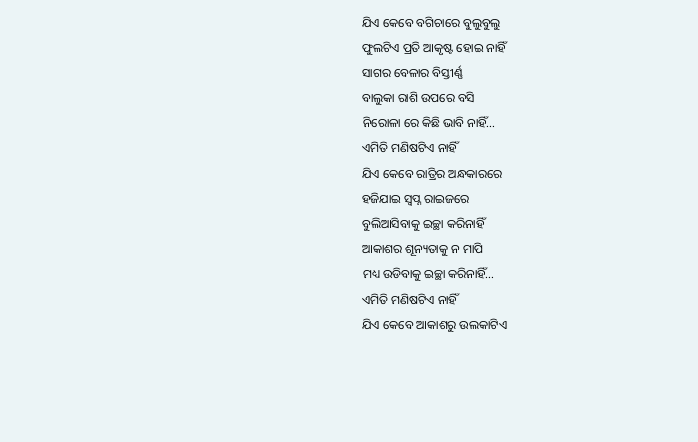ଯିଏ କେବେ ବଗିଚାରେ ବୁଲୁବୁଲୁ
ଫୁଲଟିଏ ପ୍ରତି ଆକୃଷ୍ଟ ହୋଇ ନାହିଁ
ସାଗର ବେଳାର ବିସ୍ତୀର୍ଣ୍ଣ
ବାଲୁକା ରାଶି ଉପରେ ବସି
ନିରୋଳା ରେ କିଛି ଭାବି ନାହିଁ...
ଏମିତି ମଣିଷଟିଏ ନାହିଁ
ଯିଏ କେବେ ରାତ୍ରିର ଅନ୍ଧକାରରେ
ହଜିଯାଇ ସ୍ଵପ୍ନ ରାଇଜରେ
ବୁଲିଆସିବାକୁ ଇଚ୍ଛା କରିନାହିଁ
ଆକାଶର ଶୂନ୍ୟତାକୁ ନ ମାପି
ମଧ୍ୟ ଉଡିବାକୁ ଇଚ୍ଛା କରିନାହିଁ...
ଏମିତି ମଣିଷଟିଏ ନାହିଁ
ଯିଏ କେବେ ଆକାଶରୁ ଉଲକାଟିଏ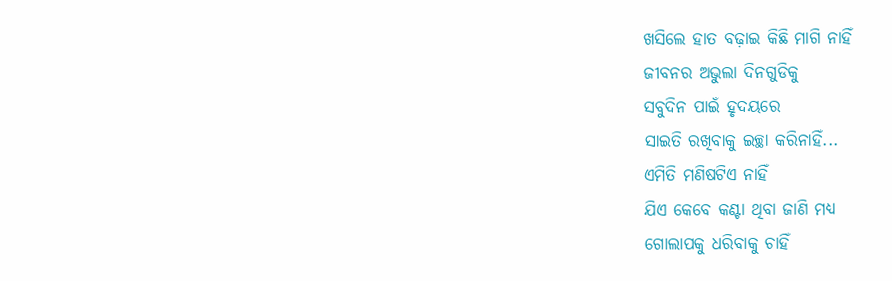ଖସିଲେ ହାତ ବଢ଼ାଇ କିଛି ମାଗି ନାହିଁ
ଜୀବନର ଅଭୁଲା ଦିନଗୁଡିକୁ
ସବୁଦିନ ପାଇଁ ହୃଦୟରେ
ସାଇତି ରଖିବାକୁ ଇଚ୍ଛା କରିନାହିଁ...
ଏମିତି ମଣିଷଟିଏ ନାହିଁ
ଯିଏ କେବେ କଣ୍ଟା ଥିବା ଜାଣି ମଧ୍ୟ
ଗୋଲାପକୁ ଧରିବାକୁ ଚାହିଁ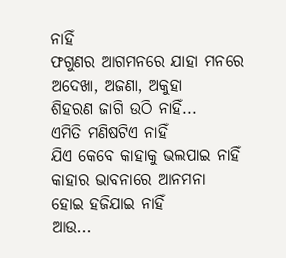ନାହିଁ
ଫଗୁଣର ଆଗମନରେ ଯାହା ମନରେ
ଅଦେଖା, ଅଜଣା, ଅକୁହା
ଶିହରଣ ଜାଗି ଉଠି ନାହିଁ...
ଏମିତି ମଣିଷଟିଏ ନାହିଁ
ଯିଏ କେବେ କାହାକୁ ଭଲପାଇ ନାହିଁ
କାହାର ଭାବନାରେ ଆନମନା
ହୋଇ ହଜିଯାଇ ନାହିଁ
ଆଉ...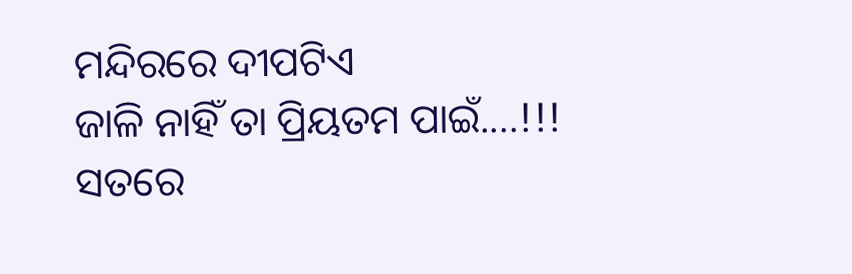ମନ୍ଦିରରେ ଦୀପଟିଏ
ଜାଳି ନାହିଁ ତା ପ୍ରିୟତମ ପାଇଁ....!!!
ସତରେ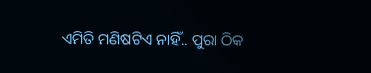ଏମିତି ମଣିଷଟିଏ ନାହିଁ.. ପୁରା ଠିକ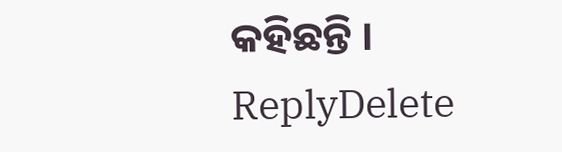କହିଛନ୍ତି ।
ReplyDelete